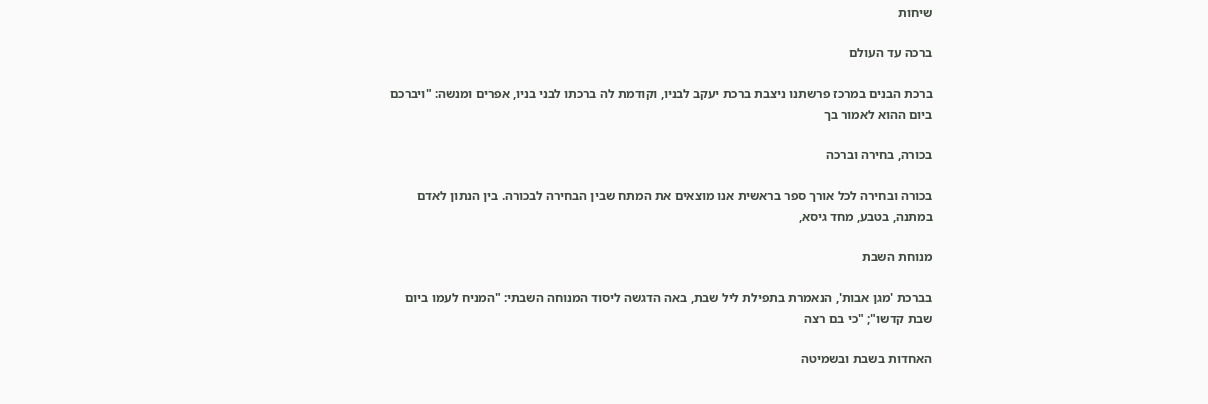שיחות

ברכה עד העולם

ברכת הבנים במרכז פרשתנו ניצבת ברכת יעקב לבניו, וקודמת לה ברכתו לבני בניו, אפרים ומנשה: "ויברכם ביום ההוא לאמור בך

בכורה, בחירה וברכה

בכורה ובחירה לכל אורך ספר בראשית אנו מוצאים את המתח שבין הבחירה לבכורה. בין הנתון לאדם במתנה, בטבע, מחד גיסא,

מנוחת השבת

בברכת 'מגן אבות', הנאמרת בתפילת ליל שבת, באה הדגשה ליסוד המנוחה השבתי: "המניח לעמו ביום שבת קדשו"; "כי בם רצה

האחדות בשבת ובשמיטה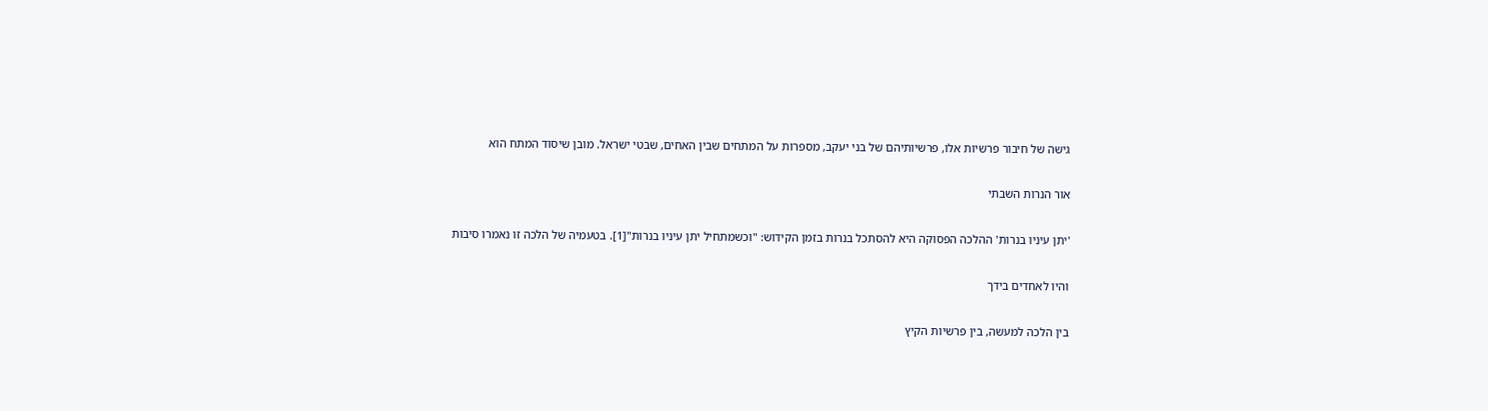גישה של חיבור פרשיות אלו, פרשיותיהם של בני יעקב, מספרות על המתחים שבין האחים, שבטי ישראל. מובן שיסוד המתח הוא

אור הנרות השבתי

'יתן עיניו בנרות' ההלכה הפסוקה היא להסתכל בנרות בזמן הקידוש: "וכשמתחיל יתן עיניו בנרות"[1]. בטעמיה של הלכה זו נאמרו סיבות

והיו לאחדים בידך

בין הלכה למעשה, בין פרשיות הקיץ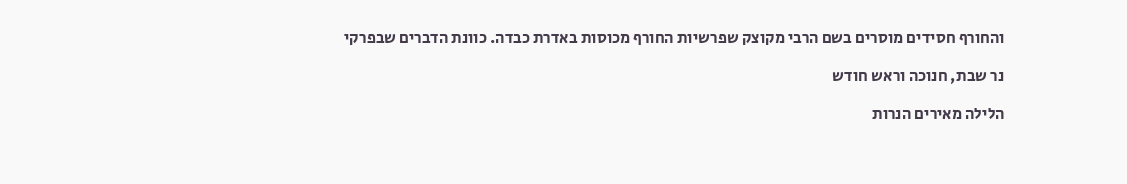והחורף חסידים מוסרים בשם הרבי מקוצק שפרשיות החורף מכוסות באדרת כבדה. כוונת הדברים שבפרקי

נר שבת, חנוכה וראש חודש

הלילה מאירים הנרות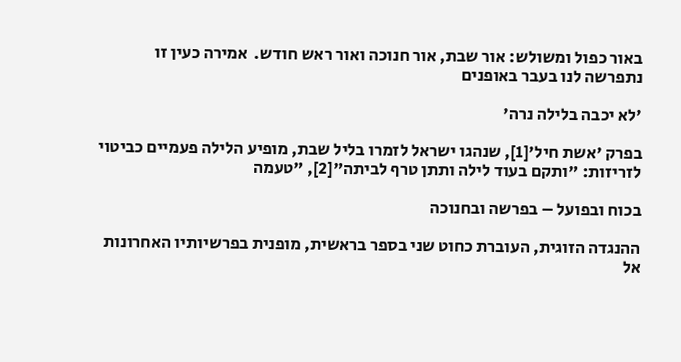באור כפול ומשולש: אור שבת, אור חנוכה ואור ראש חודש.  אמירה כעין זו נתפרשה לנו בעבר באופנים

'לא יכבה בלילה נרה'

בפרק 'אשת חיל'[1], שנהגו ישראל לזמרו בליל שבת, מופיע הלילה פעמיים כביטוי לזריזות: "ותקם בעוד לילה ותתן טרף לביתה"[2], "טעמה

בכוח ובפועל – בפרשה ובחנוכה

ההנגדה הזוגית, העוברת כחוט שני בספר בראשית, מופנית בפרשיותיו האחרונות אל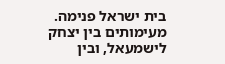בית ישראל פנימה. מעימותים בין יצחק לישמעאל, ובין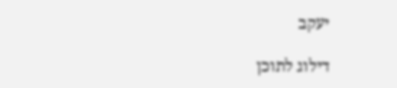יעקב

דילוג לתוכן